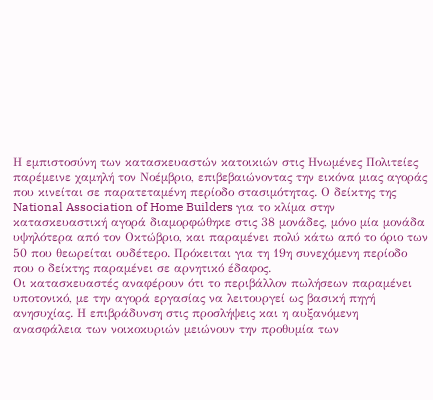Η εμπιστοσύνη των κατασκευαστών κατοικιών στις Ηνωμένες Πολιτείες παρέμεινε χαμηλή τον Νοέμβριο, επιβεβαιώνοντας την εικόνα μιας αγοράς που κινείται σε παρατεταμένη περίοδο στασιμότητας. Ο δείκτης της National Association of Home Builders για το κλίμα στην κατασκευαστική αγορά διαμορφώθηκε στις 38 μονάδες, μόνο μία μονάδα υψηλότερα από τον Οκτώβριο, και παραμένει πολύ κάτω από το όριο των 50 που θεωρείται ουδέτερο. Πρόκειται για τη 19η συνεχόμενη περίοδο που ο δείκτης παραμένει σε αρνητικό έδαφος.
Οι κατασκευαστές αναφέρουν ότι το περιβάλλον πωλήσεων παραμένει υποτονικό, με την αγορά εργασίας να λειτουργεί ως βασική πηγή ανησυχίας. Η επιβράδυνση στις προσλήψεις και η αυξανόμενη ανασφάλεια των νοικοκυριών μειώνουν την προθυμία των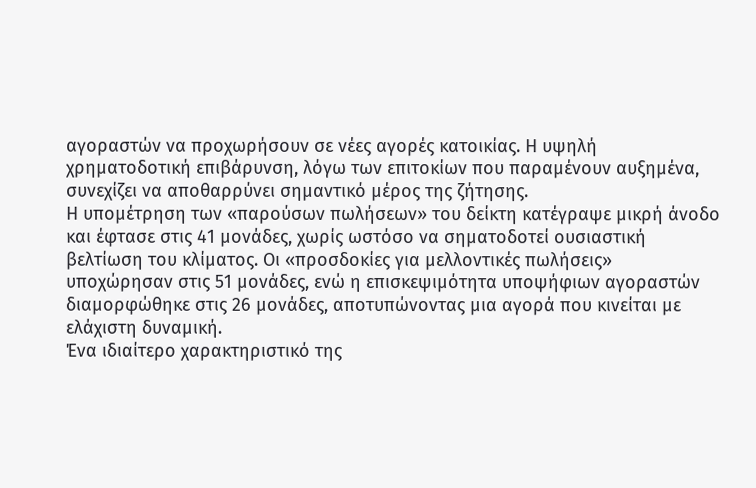αγοραστών να προχωρήσουν σε νέες αγορές κατοικίας. Η υψηλή χρηματοδοτική επιβάρυνση, λόγω των επιτοκίων που παραμένουν αυξημένα, συνεχίζει να αποθαρρύνει σημαντικό μέρος της ζήτησης.
Η υπομέτρηση των «παρούσων πωλήσεων» του δείκτη κατέγραψε μικρή άνοδο και έφτασε στις 41 μονάδες, χωρίς ωστόσο να σηματοδοτεί ουσιαστική βελτίωση του κλίματος. Οι «προσδοκίες για μελλοντικές πωλήσεις» υποχώρησαν στις 51 μονάδες, ενώ η επισκεψιμότητα υποψήφιων αγοραστών διαμορφώθηκε στις 26 μονάδες, αποτυπώνοντας μια αγορά που κινείται με ελάχιστη δυναμική.
Ένα ιδιαίτερο χαρακτηριστικό της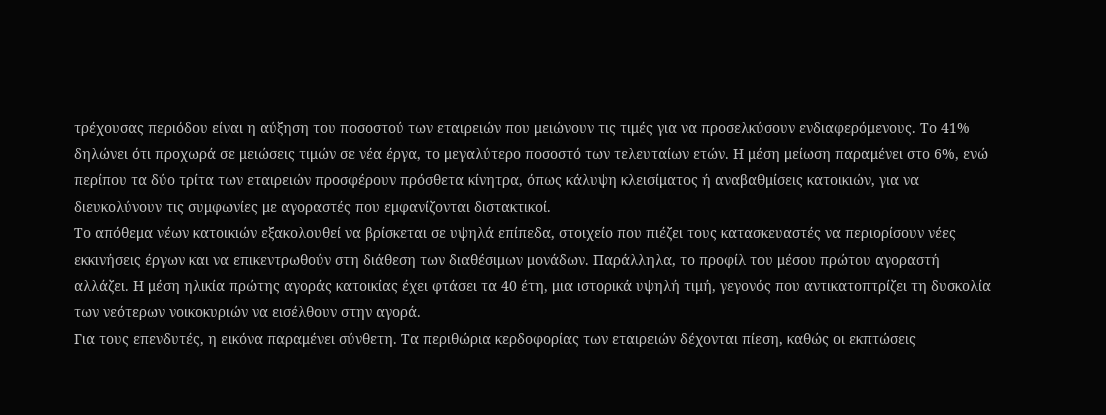τρέχουσας περιόδου είναι η αύξηση του ποσοστού των εταιρειών που μειώνουν τις τιμές για να προσελκύσουν ενδιαφερόμενους. Το 41% δηλώνει ότι προχωρά σε μειώσεις τιμών σε νέα έργα, το μεγαλύτερο ποσοστό των τελευταίων ετών. Η μέση μείωση παραμένει στο 6%, ενώ περίπου τα δύο τρίτα των εταιρειών προσφέρουν πρόσθετα κίνητρα, όπως κάλυψη κλεισίματος ή αναβαθμίσεις κατοικιών, για να διευκολύνουν τις συμφωνίες με αγοραστές που εμφανίζονται διστακτικοί.
Το απόθεμα νέων κατοικιών εξακολουθεί να βρίσκεται σε υψηλά επίπεδα, στοιχείο που πιέζει τους κατασκευαστές να περιορίσουν νέες εκκινήσεις έργων και να επικεντρωθούν στη διάθεση των διαθέσιμων μονάδων. Παράλληλα, το προφίλ του μέσου πρώτου αγοραστή αλλάζει. Η μέση ηλικία πρώτης αγοράς κατοικίας έχει φτάσει τα 40 έτη, μια ιστορικά υψηλή τιμή, γεγονός που αντικατοπτρίζει τη δυσκολία των νεότερων νοικοκυριών να εισέλθουν στην αγορά.
Για τους επενδυτές, η εικόνα παραμένει σύνθετη. Τα περιθώρια κερδοφορίας των εταιρειών δέχονται πίεση, καθώς οι εκπτώσεις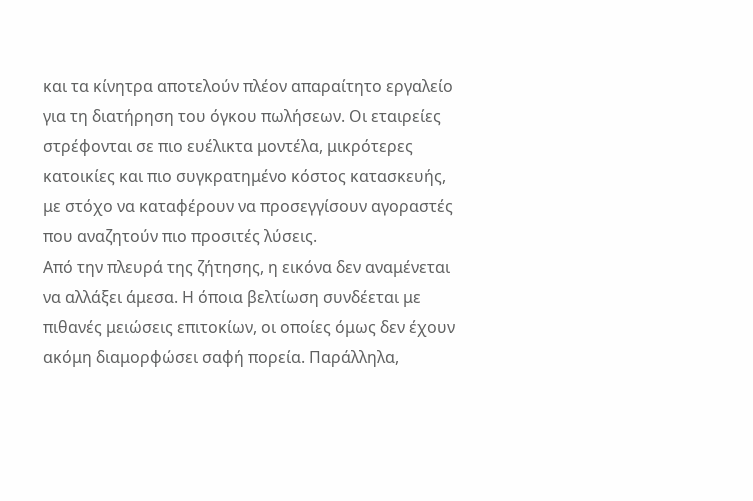και τα κίνητρα αποτελούν πλέον απαραίτητο εργαλείο για τη διατήρηση του όγκου πωλήσεων. Οι εταιρείες στρέφονται σε πιο ευέλικτα μοντέλα, μικρότερες κατοικίες και πιο συγκρατημένο κόστος κατασκευής, με στόχο να καταφέρουν να προσεγγίσουν αγοραστές που αναζητούν πιο προσιτές λύσεις.
Από την πλευρά της ζήτησης, η εικόνα δεν αναμένεται να αλλάξει άμεσα. Η όποια βελτίωση συνδέεται με πιθανές μειώσεις επιτοκίων, οι οποίες όμως δεν έχουν ακόμη διαμορφώσει σαφή πορεία. Παράλληλα,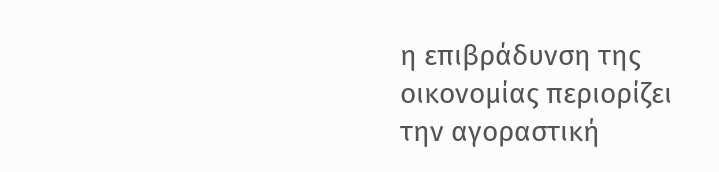η επιβράδυνση της οικονομίας περιορίζει την αγοραστική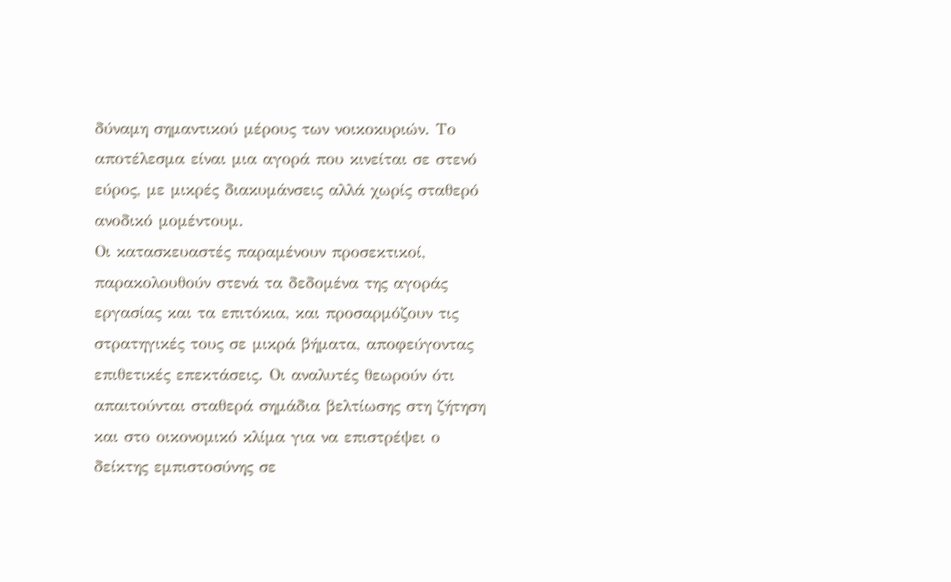δύναμη σημαντικού μέρους των νοικοκυριών. Το αποτέλεσμα είναι μια αγορά που κινείται σε στενό εύρος, με μικρές διακυμάνσεις αλλά χωρίς σταθερό ανοδικό μομέντουμ.
Οι κατασκευαστές παραμένουν προσεκτικοί, παρακολουθούν στενά τα δεδομένα της αγοράς εργασίας και τα επιτόκια, και προσαρμόζουν τις στρατηγικές τους σε μικρά βήματα, αποφεύγοντας επιθετικές επεκτάσεις. Οι αναλυτές θεωρούν ότι απαιτούνται σταθερά σημάδια βελτίωσης στη ζήτηση και στο οικονομικό κλίμα για να επιστρέψει ο δείκτης εμπιστοσύνης σε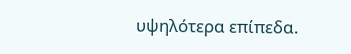υψηλότερα επίπεδα.